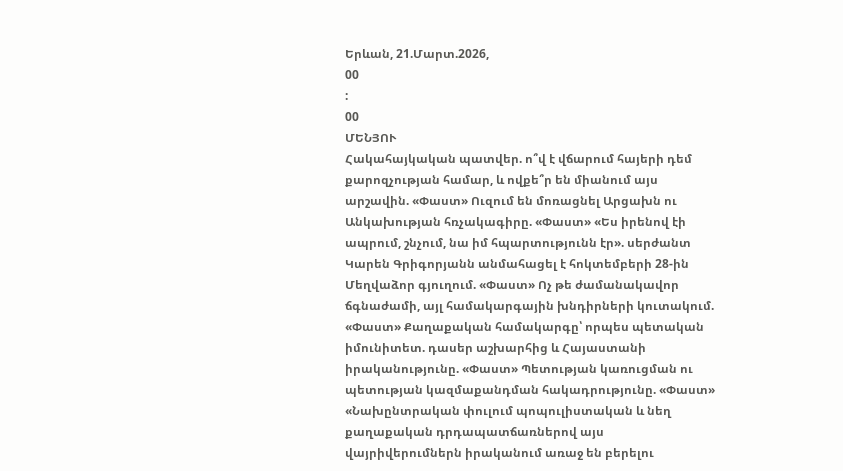Երևան, 21.Մարտ.2026,
00
:
00
ՄԵՆՅՈՒ
Հակահայկական պատվեր. ո՞վ է վճարում հայերի դեմ քարոզչության համար, և ովքե՞ր են միանում այս արշավին. «Փաստ» Ուզում են մոռացնել Արցախն ու Անկախության հռչակագիրը. «Փաստ» «Ես իրենով էի ապրում, շնչում, նա իմ հպարտությունն էր». սերժանտ Կարեն Գրիգորյանն անմահացել է հոկտեմբերի 28-ին Մեղվաձոր գյուղում. «Փաստ» Ոչ թե ժամանակավոր ճգնաժամի, այլ համակարգային խնդիրների կուտակում. «Փաստ» Քաղաքական համակարգը՝ որպես պետական իմունիտետ. դասեր աշխարհից և Հայաստանի իրականությունը. «Փաստ» Պետության կառուցման ու պետության կազմաքանդման հակադրությունը. «Փաստ» «Նախընտրական փուլում պոպուլիստական և նեղ քաղաքական դրդապատճառներով այս վայրիվերումներն իրականում առաջ են բերելու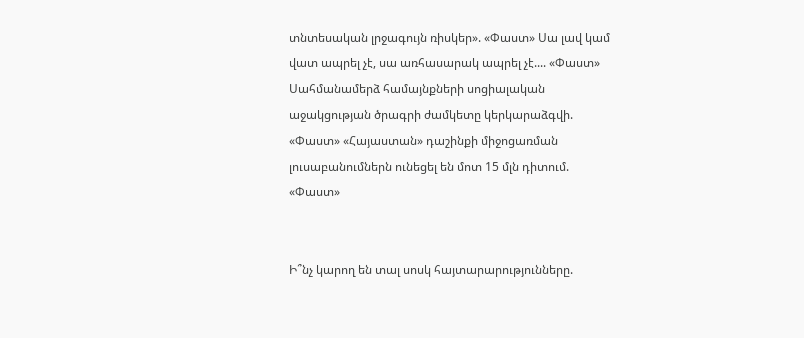տնտեսական լրջագույն ռիսկեր». «Փաստ» Սա լավ կամ վատ ապրել չէ, սա առհասարակ ապրել չէ.... «Փաստ» Սահմանամերձ համայնքների սոցիալական աջակցության ծրագրի ժամկետը կերկարաձգվի. «Փաստ» «Հայաստան» դաշինքի միջոցառման լուսաբանումներն ունեցել են մոտ 15 մլն դիտում. «Փաստ»


Ի՞նչ կարող են տալ սոսկ հայտարարությունները.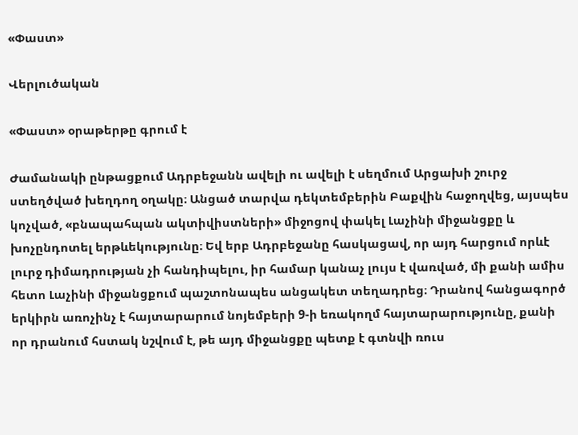«Փաստ»

Վերլուծական

«Փաստ» օրաթերթը գրում է

Ժամանակի ընթացքում Ադրբեջանն ավելի ու ավելի է սեղմում Արցախի շուրջ ստեղծված խեղդող օղակը։ Անցած տարվա դեկտեմբերին Բաքվին հաջողվեց, այսպես կոչված, «բնապահպան ակտիվիստների» միջոցով փակել Լաչինի միջանցքը և խոչընդոտել երթևեկությունը։ Եվ երբ Ադրբեջանը հասկացավ, որ այդ հարցում որևէ լուրջ դիմադրության չի հանդիպելու, իր համար կանաչ լույս է վառված, մի քանի ամիս հետո Լաչինի միջանցքում պաշտոնապես անցակետ տեղադրեց։ Դրանով հանցագործ երկիրն առոչինչ է հայտարարում նոյեմբերի 9-ի եռակողմ հայտարարությունը, քանի որ դրանում հստակ նշվում է, թե այդ միջանցքը պետք է գտնվի ռուս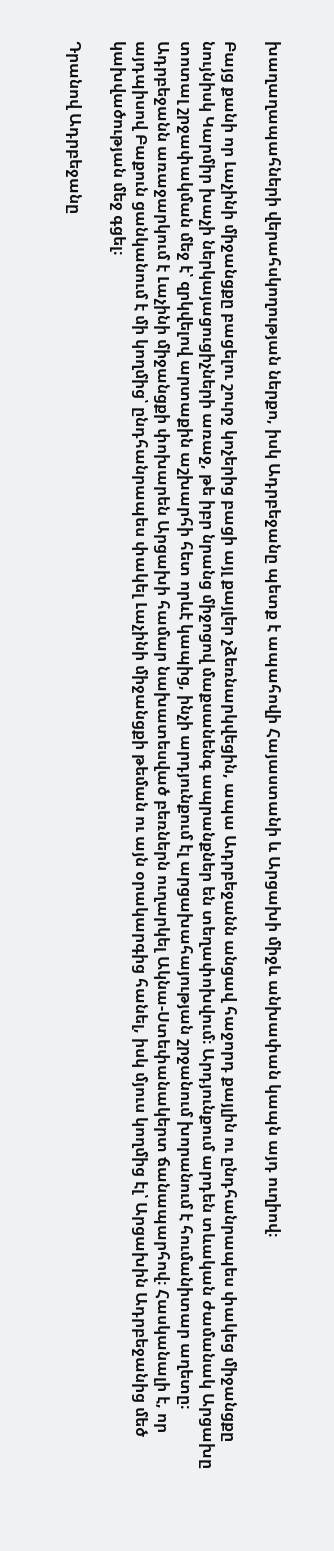խաղաղապահների վերահսկողության ներքո, իսկ Ադրբեջանը պետք է ապահովի Հայաստանի և Արցախի միջև անխափան կապն այդ ուղիով։

Բայց քանի որ Լաչինի միջանցքը բացելու շուրջ կոչերից բացի այլ քայլեր չձեռնարկվեցին, ապա Ադրբեջանն անցավ հաջորդ քայլին ու ընդհանրապես փակեց միջանցքը նույնիսկ Կարմիր խաչի ներկայացուցիչների առաջ, թե իբր նրանց միջոցով մաքսանենգ ապրանքներ են տեղափոխվում։ Արդյունքում արդեն տևական ժամանակ Արցախը տոտալ շրջափակման մեջ է՝ զրկվելով արտաքին աշխարհի հետ որևէ կապից, ինչի արդյունքում էլ արցախահայության շրջանում խորանում է հումանիտար աղետը։ Ադրբեջանն առաջարկում է Լաչինի միջանցքի փոխարեն Արցախի համար նախատեսված բեռներն ուղարկել Ակնա-Ստեփանակերտ ճանապարհով։ Հասկանալի է, որ այդպիսով Բաքուն ցանկանում է մի կողմից՝ ընդհանրապես փակել Լաչինի միջանցքի թեման ու այն օրակարգից հանել, իսկ մյուս կողմից էլ՝ Արցախին Ադրբեջանից մեծ կախվածության մեջ գցել։

Դրանով Ադրբեջանը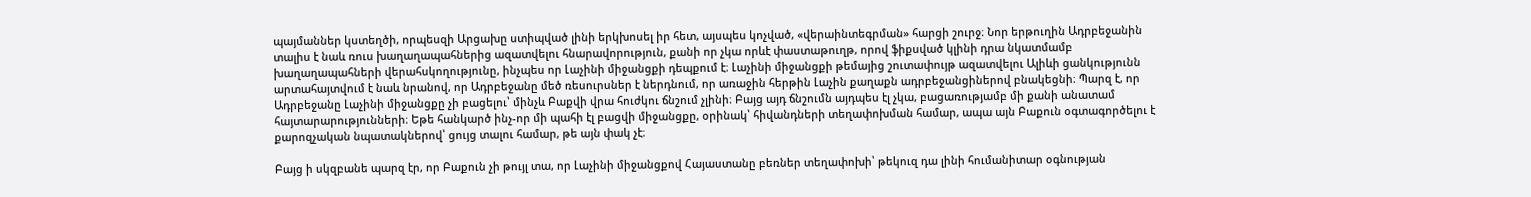պայմաններ կստեղծի, որպեսզի Արցախը ստիպված լինի երկխոսել իր հետ, այսպես կոչված, «վերաինտեգրման» հարցի շուրջ։ Նոր երթուղին Ադրբեջանին տալիս է նաև ռուս խաղաղապահներից ազատվելու հնարավորություն, քանի որ չկա որևէ փաստաթուղթ, որով ֆիքսված կլինի դրա նկատմամբ խաղաղապահների վերահսկողությունը, ինչպես որ Լաչինի միջանցքի դեպքում է։ Լաչինի միջանցքի թեմայից շուտափույթ ազատվելու Ալիևի ցանկությունն արտահայտվում է նաև նրանով, որ Ադրբեջանը մեծ ռեսուրսներ է ներդնում, որ առաջին հերթին Լաչին քաղաքն ադրբեջանցիներով բնակեցնի։ Պարզ է, որ Ադրբեջանը Լաչինի միջանցքը չի բացելու՝ մինչև Բաքվի վրա հուժկու ճնշում չլինի։ Բայց այդ ճնշումն այդպես էլ չկա, բացառությամբ մի քանի անատամ հայտարարությունների։ Եթե հանկարծ ինչ-որ մի պահի էլ բացվի միջանցքը, օրինակ՝ հիվանդների տեղափոխման համար, ապա այն Բաքուն օգտագործելու է քարոզչական նպատակներով՝ ցույց տալու համար, թե այն փակ չէ։

Բայց ի սկզբանե պարզ էր, որ Բաքուն չի թույլ տա, որ Լաչինի միջանցքով Հայաստանը բեռներ տեղափոխի՝ թեկուզ դա լինի հումանիտար օգնության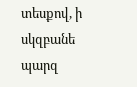տեսքով, ի սկզբանե պարզ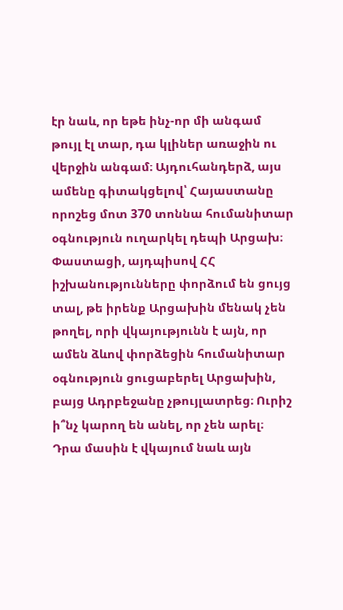էր նաև, որ եթե ինչ-որ մի անգամ թույլ էլ տար, դա կլիներ առաջին ու վերջին անգամ։ Այդուհանդերձ, այս ամենը գիտակցելով՝ Հայաստանը որոշեց մոտ 370 տոննա հումանիտար օգնություն ուղարկել դեպի Արցախ։ Փաստացի, այդպիսով ՀՀ իշխանությունները փորձում են ցույց տալ, թե իրենք Արցախին մենակ չեն թողել, որի վկայությունն է այն, որ ամեն ձևով փորձեցին հումանիտար օգնություն ցուցաբերել Արցախին, բայց Ադրբեջանը չթույլատրեց։ Ուրիշ ի՞նչ կարող են անել, որ չեն արել։ Դրա մասին է վկայում նաև այն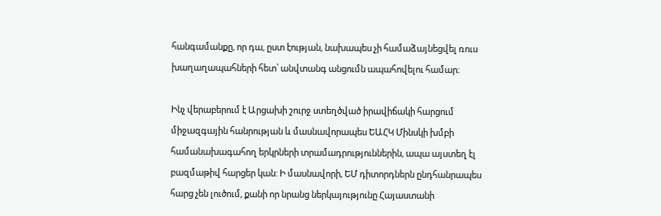հանգամանքը, որ դա, ըստ էության, նախապես չի համաձայնեցվել ռուս խաղաղապահների հետ՝ անվտանգ անցումն ապահովելու համար։

Ինչ վերաբերում է Արցախի շուրջ ստեղծված իրավիճակի հարցում միջազգային հանրության և մասնավորապես ԵԱՀԿ Մինսկի խմբի համանախագահող երկրների տրամադրություններին, ապա այստեղ էլ բազմաթիվ հարցեր կան: Ի մասնավորի, ԵՄ դիտորդներն ընդհանրապես հարց չեն լուծում, քանի որ նրանց ներկայությունը Հայաստանի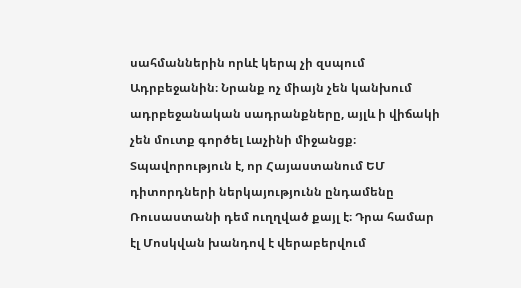սահմաններին որևէ կերպ չի զսպում Ադրբեջանին։ Նրանք ոչ միայն չեն կանխում ադրբեջանական սադրանքները, այլև ի վիճակի չեն մուտք գործել Լաչինի միջանցք։ Տպավորություն է, որ Հայաստանում ԵՄ դիտորդների ներկայությունն ընդամենը Ռուսաստանի դեմ ուղղված քայլ է։ Դրա համար էլ Մոսկվան խանդով է վերաբերվում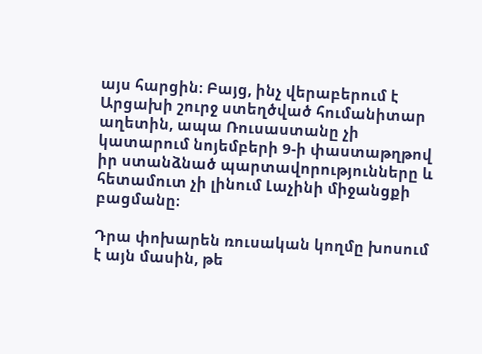այս հարցին։ Բայց, ինչ վերաբերում է Արցախի շուրջ ստեղծված հումանիտար աղետին, ապա Ռուսաստանը չի կատարում նոյեմբերի 9-ի փաստաթղթով իր ստանձնած պարտավորությունները և հետամուտ չի լինում Լաչինի միջանցքի բացմանը։

Դրա փոխարեն ռուսական կողմը խոսում է այն մասին, թե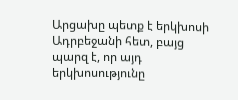Արցախը պետք է երկխոսի Ադրբեջանի հետ, բայց պարզ է, որ այդ երկխոսությունը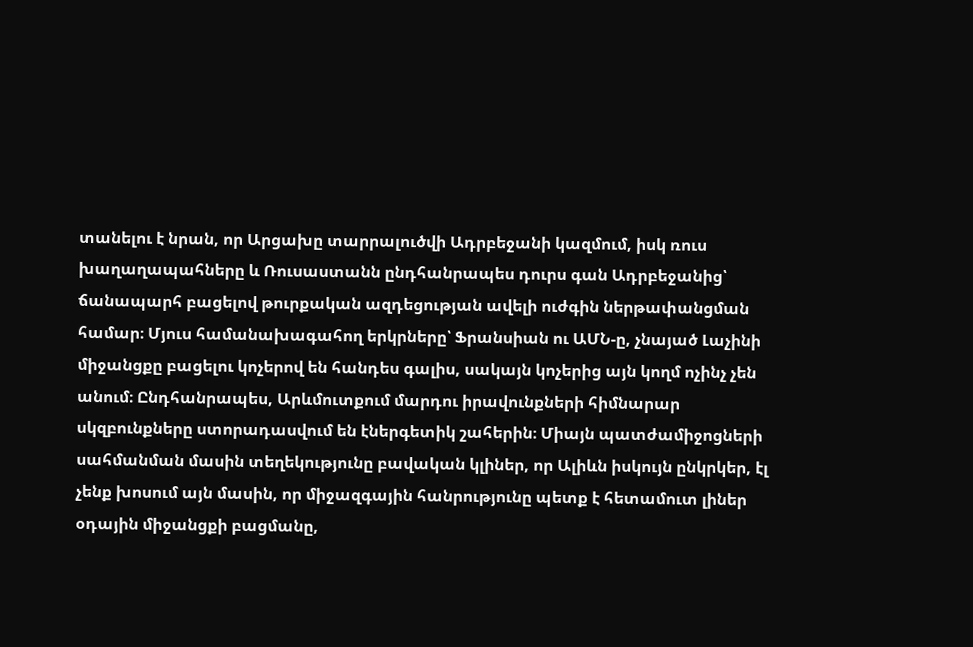տանելու է նրան, որ Արցախը տարրալուծվի Ադրբեջանի կազմում, իսկ ռուս խաղաղապահները և Ռուսաստանն ընդհանրապես դուրս գան Ադրբեջանից՝ ճանապարհ բացելով թուրքական ազդեցության ավելի ուժգին ներթափանցման համար։ Մյուս համանախագահող երկրները՝ Ֆրանսիան ու ԱՄՆ-ը, չնայած Լաչինի միջանցքը բացելու կոչերով են հանդես գալիս, սակայն կոչերից այն կողմ ոչինչ չեն անում։ Ընդհանրապես, Արևմուտքում մարդու իրավունքների հիմնարար սկզբունքները ստորադասվում են էներգետիկ շահերին։ Միայն պատժամիջոցների սահմանման մասին տեղեկությունը բավական կլիներ, որ Ալիևն իսկույն ընկրկեր, էլ չենք խոսում այն մասին, որ միջազգային հանրությունը պետք է հետամուտ լիներ օդային միջանցքի բացմանը,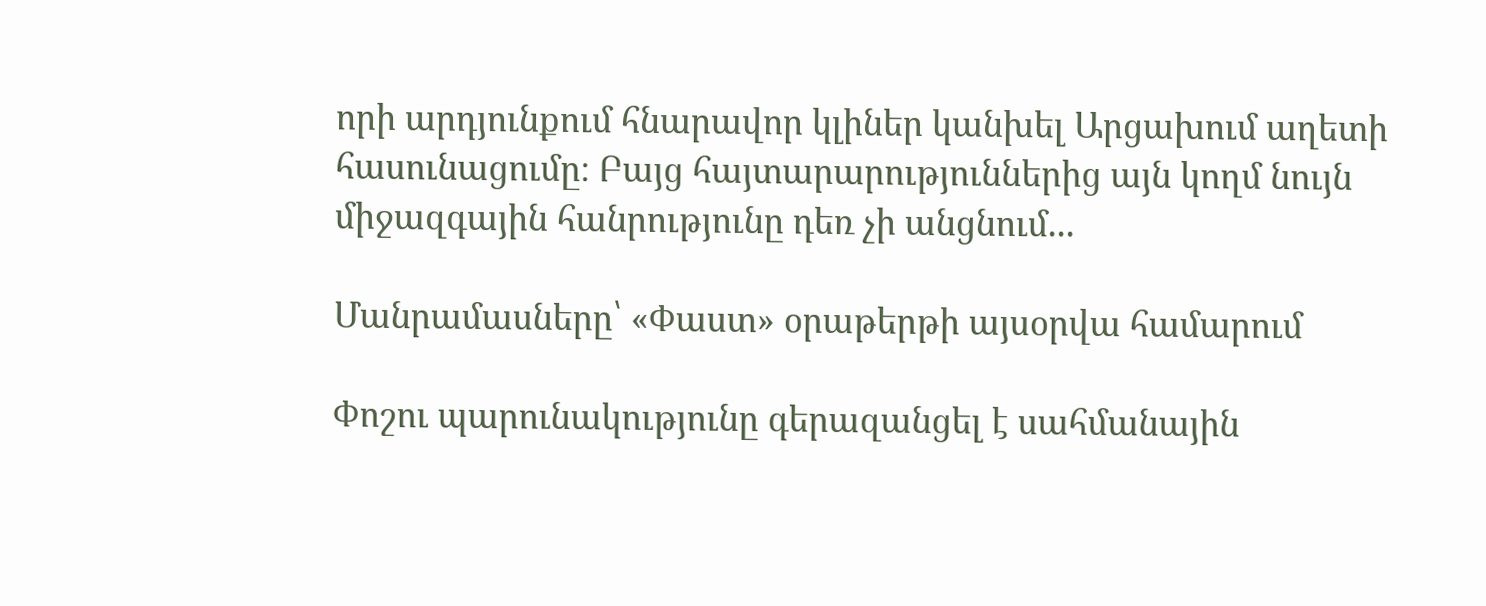որի արդյունքում հնարավոր կլիներ կանխել Արցախում աղետի հասունացումը։ Բայց հայտարարություններից այն կողմ նույն միջազգային հանրությունը դեռ չի անցնում...

Մանրամասները՝ «Փաստ» օրաթերթի այսօրվա համարում

Փոշու պարունակությունը գերազանցել է սահմանային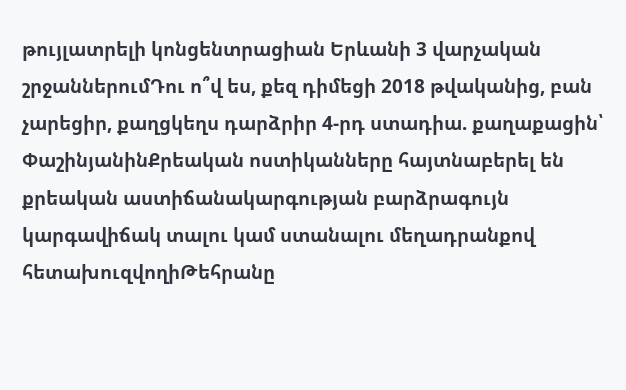թույլատրելի կոնցենտրացիան Երևանի 3 վարչական շրջաններումԴու ո՞վ ես, քեզ դիմեցի 2018 թվականից, բան չարեցիր, քաղցկեղս դարձրիր 4-րդ ստադիա. քաղաքացին՝ ՓաշինյանինՔրեական ոստիկանները հայտնաբերել են քրեական աստիճանակարգության բարձրագույն կարգավիճակ տալու կամ ստանալու մեղադրանքով հետախուզվողիԹեհրանը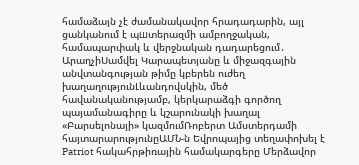համաձայն չէ ժամանակավոր հրադադարին, այլ ցանկանում է պшտերազմի ամբողջական, համապարփակ և վերջնական դադարեցում․ ԱրաղչիՍամվել Կարապետյանը և միջազգային անվտանգության թիմը կբերեն ուժեղ խաղաղությունԼևանդովսկին, մեծ հավանականությամբ, կերկարաձգի գործող պայամանագիրը և կշարունակի խաղալ «Բարսելոնայի» կազմումՌոբերտ Ամստերդամի հայտարարությունըԱՄՆ-ն Եվրոպայից տեղափոխել է Patriot հակահրթիռային համակարգերը Մերձավոր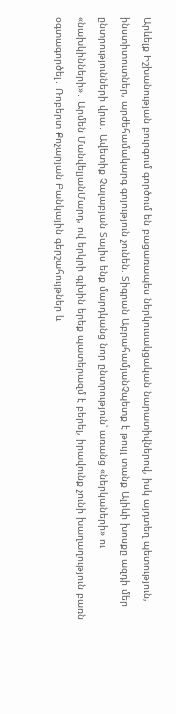Արևելք Իշխանության բուրգում գործում են բացառապես ներկուսակցական նարատիվներով, իսկ այդտեղ պետություն, ինստիտուտներ, արժեհամակարգ գոյություն չունեն. Տիգրան ԱբրահամյանՉպետք է թույլ տանք Ալիևի խոսքը ազդի մեր ընտրությունների վրա․ Ավետիք Չալաբյան Տալիս ենք մարդկանց նոր ընտրություն՝ առանց «ներկաների» ու «նախկինների»․ Արմեն ՄանվելյանՄարդ, ով երկրի գլխին երեք պատերազմ է բերել, իրավունք չունի խաղաղություն բառն օգտագործել․ Ռոբերտ Քոչարյան Բանկային գերշահույթներ և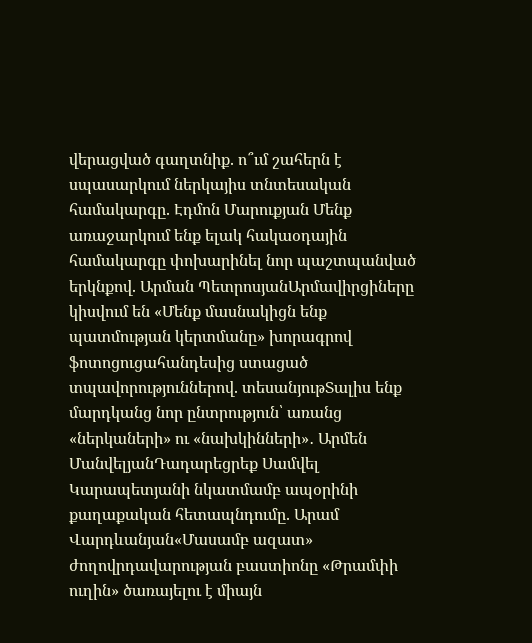վերացված գաղտնիք. ո՞ւմ շահերն է սպասարկում ներկայիս տնտեսական համակարգը. Էդմոն Մարուքյան Մենք առաջարկում ենք ելակ հակաօդային համակարգը փոխարինել նոր պաշտպանված երկնքով. Արման ՊետրոսյանԱրմավիրցիները կիսվում են «Մենք մասնակիցն ենք պատմության կերտմանը» խորագրով ֆոտոցուցահանդեսից ստացած տպավորություններով. տեսանյութՏալիս ենք մարդկանց նոր ընտրություն՝ առանց «ներկաների» ու «նախկինների»․ Արմեն ՄանվելյանԴադարեցրեք Սամվել Կարապետյանի նկատմամբ ապօրինի քաղաքական հետապնդումը. Արամ Վարդևանյան«Մասամբ ազատ» ժողովրդավարության բաստիոնը «Թրամփի ուղին» ծառայելու է միայն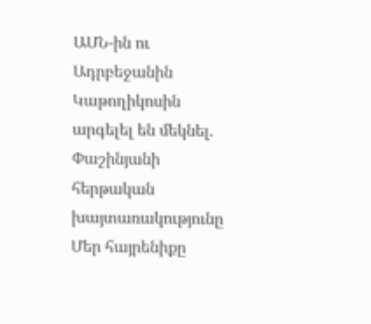ԱՄՆ-ին ու Ադրբեջանին Կաթողիկոսին արգելել են մեկնել. Փաշինյանի հերթական խայտառակությունը Մեր հայրենիքը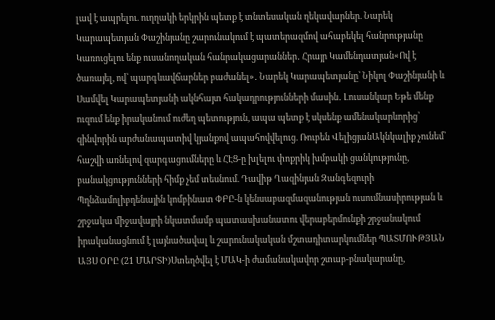լավ է ապրելու. ուղղակի երկրին պետք է տնտեսական ղեկավարներ. Նարեկ Կարապետյան Փաշինյանը շարունակում է պատերազմով ահաբեկել հանրությանը Կառուցելու ենք ուսանողական հանրակացարաններ․ Հրայր Կամենդատյան«Ով է ծառայել, ով՝ պարգևավճարներ բաժանել»․ Նարեկ Կարապետյանը՝ Նիկոլ Փաշինյանի և Սամվել Կարապետյանի ակնհայտ հակադրությունների մասին․ Լուսանկար Եթե մենք ուզում ենք իրականում ուժեղ պետություն, ապա պետք է սկսենք ամենակարևորից՝ զինվորին արժանապատիվ կյանքով ապահովվելուց. Ռուբեն ՎելիցյանԱկնկալիք չունեմ՝ հաշվի առնելով զարգացումները և ՀԷՑ-ը խլելու փոքրիկ խմբակի ցանկությունը, բանակցությունների հիմք չեմ տեսնում. Դավիթ Ղազինյան Զանգեզուրի Պղնձամոլիբդենային կոմբինատ ՓԲԸ-ն կենսաբազմազանության ուսումնասիրության և շրջակա միջավայրի նկատմամբ պատասխանատու վերաբերմունքի շրջանակում իրականացնում է լայնածավալ և շարունակական մշտադիտարկումներ ՊԱՏՄՈՒԹՅԱՆ ԱՅՍ ՕՐԸ (21 ՄԱՐՏԻ)Ստեղծվել է ՄԱԿ-ի ժամանակավոր շտաբ-բնակարանը,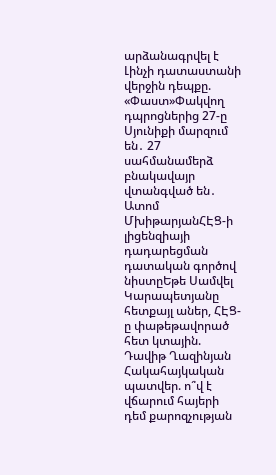արձանագրվել է Լինչի դատաստանի վերջին դեպքը. «Փաստ»Փակվող դպրոցներից 27-ը Սյունիքի մարզում են․ 27 սահմանամերձ բնակավայր վտանգված են․ Ատոմ ՄխիթարյանՀԷՑ-ի լիցենզիայի դադարեցման դատական գործով նիստըԵթե Սամվել Կարապետյանը հետքայլ աներ, ՀԷՑ-ը փաթեթավորած հետ կտային. Դավիթ Ղազինյան Հակահայկական պատվեր. ո՞վ է վճարում հայերի դեմ քարոզչության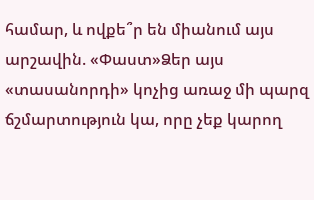համար, և ովքե՞ր են միանում այս արշավին. «Փաստ»Ձեր այս «տասանորդի» կոչից առաջ մի պարզ ճշմարտություն կա, որը չեք կարող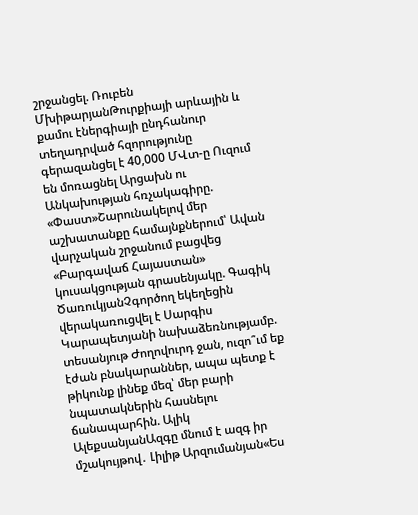շրջանցել. Ռուբեն ՄխիթարյանԹուրքիայի արևային և քամու էներգիայի ընդհանուր տեղադրված հզորությունը գերազանցել է 40,000 ՄՎտ-ը Ուզում են մոռացնել Արցախն ու Անկախության հռչակագիրը. «Փաստ»Շարունակելով մեր աշխատանքը համայնքներում՝ Ավան վարչական շրջանում բացվեց «Բարգավաճ Հայաստան» կուսակցության գրասենյակը. Գագիկ ԾառուկյանՉգործող եկեղեցին վերակառուցվել է Սարգիս Կարապետյանի նախաձեռնությամբ. տեսանյութ Ժողովուրդ ջան, ուզո՞ւմ եք էժան բնակարաններ, ապա պետք է թիկունք լինեք մեզ՝ մեր բարի նպատակներին հասնելու ճանապարհին. Ալիկ ԱլեքսանյանԱզգը մնում է ազգ իր մշակույթով․ Լիլիթ Արզումանյան«Ես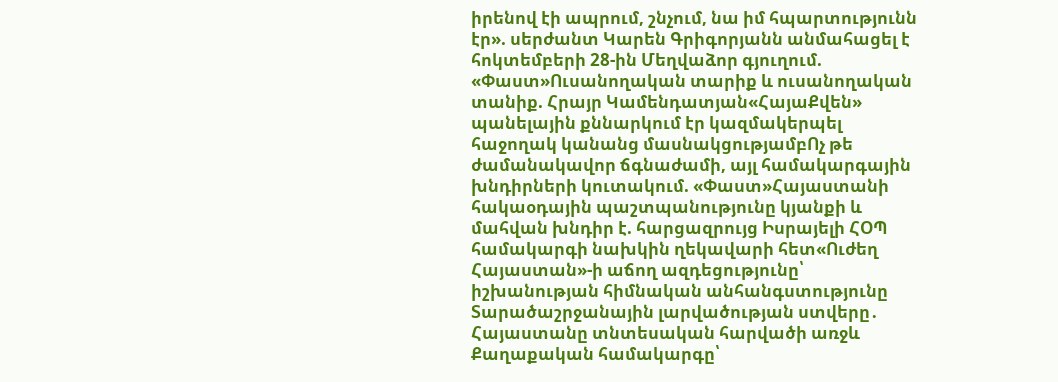իրենով էի ապրում, շնչում, նա իմ հպարտությունն էր». սերժանտ Կարեն Գրիգորյանն անմահացել է հոկտեմբերի 28-ին Մեղվաձոր գյուղում. «Փաստ»Ուսանողական տարիք և ուսանողական տանիք. Հրայր Կամենդատյան«ՀայաՔվեն» պանելային քննարկում էր կազմակերպել հաջողակ կանանց մասնակցությամբՈչ թե ժամանակավոր ճգնաժամի, այլ համակարգային խնդիրների կուտակում. «Փաստ»Հայաստանի հակաօդային պաշտպանությունը կյանքի և մահվան խնդիր է. հարցազրույց Իսրայելի ՀՕՊ համակարգի նախկին ղեկավարի հետ«Ուժեղ Հայաստան»-ի աճող ազդեցությունը՝ իշխանության հիմնական անհանգստությունը Տարածաշրջանային լարվածության ստվերը․ Հայաստանը տնտեսական հարվածի առջև Քաղաքական համակարգը՝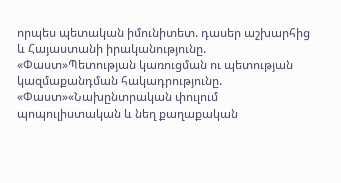որպես պետական իմունիտետ. դասեր աշխարհից և Հայաստանի իրականությունը. «Փաստ»Պետության կառուցման ու պետության կազմաքանդման հակադրությունը. «Փաստ»«Նախընտրական փուլում պոպուլիստական և նեղ քաղաքական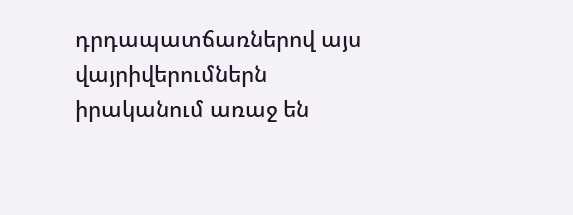դրդապատճառներով այս վայրիվերումներն իրականում առաջ են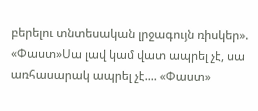բերելու տնտեսական լրջագույն ռիսկեր». «Փաստ»Սա լավ կամ վատ ապրել չէ, սա առհասարակ ապրել չէ.... «Փաստ»